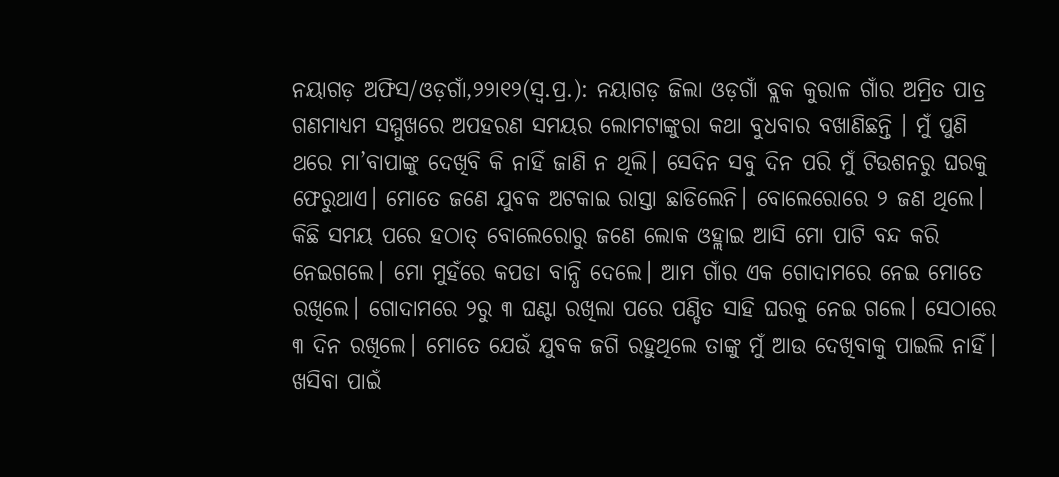ନୟାଗଡ଼ ଅଫିସ/ଓଡ଼ଗାଁ,୨୨ା୧୨(ସ୍ବ.ପ୍ର.): ନୟାଗଡ଼ ଜିଲା ଓଡ଼ଗାଁ ବ୍ଲକ କୁରାଳ ଗାଁର ଅମ୍ରିତ ପାତ୍ର ଗଣମାଧ୍ୟମ ସମ୍ମୁଖରେ ଅପହରଣ ସମୟର ଲୋମଟାଙ୍କୁରା କଥା ବୁଧବାର ବଖାଣିଛନ୍ତି । ମୁଁ ପୁଣି ଥରେ ମା’ବାପାଙ୍କୁ ଦେଖିବି କି ନାହିଁ ଜାଣି ନ ଥିଲି। ସେଦିନ ସବୁ ଦିନ ପରି ମୁଁ ଟିଉଶନରୁ ଘରକୁ ଫେରୁଥାଏ। ମୋତେ ଜଣେ ଯୁବକ ଅଟକାଇ ରାସ୍ତା ଛାଡିଲେନି। ବୋଲେରୋରେ ୨ ଜଣ ଥିଲେ। କିଛି ସମୟ ପରେ ହଠାତ୍ ବୋଲେରୋରୁ ଜଣେ ଲୋକ ଓହ୍ଲାଇ ଆସି ମୋ ପାଟି ବନ୍ଦ କରି ନେଇଗଲେ। ମୋ ମୁହଁରେ କପଡା ବାନ୍ଧି ଦେଲେ। ଆମ ଗାଁର ଏକ ଗୋଦାମରେ ନେଇ ମୋତେ ରଖିଲେ। ଗୋଦାମରେ ୨ରୁ ୩ ଘଣ୍ଟା ରଖିଲା ପରେ ପଣ୍ଡିତ ସାହି ଘରକୁ ନେଇ ଗଲେ। ସେଠାରେ ୩ ଦିନ ରଖିଲେ। ମୋତେ ଯେଉଁ ଯୁବକ ଜଗି ରହୁଥିଲେ ତାଙ୍କୁ ମୁଁ ଆଉ ଦେଖିବାକୁ ପାଇଲି ନାହିଁ। ଖସିବା ପାଇଁ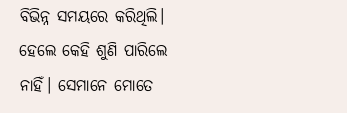ବିଭିନ୍ନ ସମୟରେ କରିଥିଲି। ହେଲେ କେହି ଶୁଣି ପାରିଲେ ନାହିଁ। ସେମାନେ ମୋତେ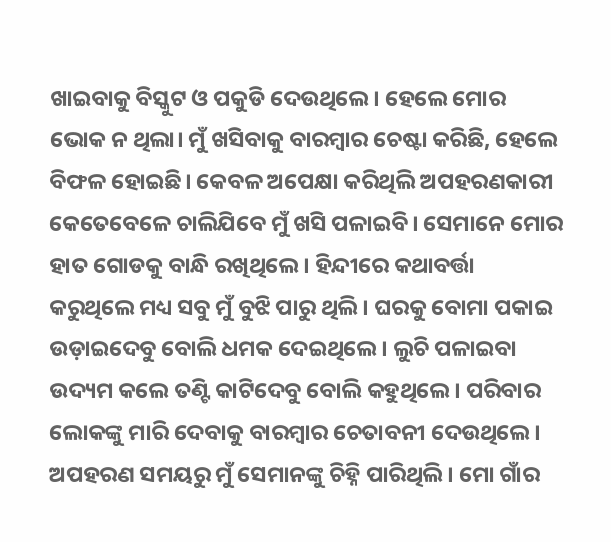ଖାଇବାକୁ ବିସ୍କୁଟ ଓ ପକୁଡି ଦେଉଥିଲେ। ହେଲେ ମୋର ଭୋକ ନ ଥିଲା। ମୁଁ ଖସିବାକୁ ବାରମ୍ବାର ଚେଷ୍ଟା କରିଛି, ହେଲେ ବିଫଳ ହୋଇଛି। କେବଳ ଅପେକ୍ଷା କରିଥିଲି ଅପହରଣକାରୀ କେତେବେଳେ ଚାଲିଯିବେ ମୁଁ ଖସି ପଳାଇବି। ସେମାନେ ମୋର ହାତ ଗୋଡକୁ ବାନ୍ଧି ରଖିଥିଲେ। ହିନ୍ଦୀରେ କଥାବର୍ତ୍ତା କରୁଥିଲେ ମଧ୍ୟ ସବୁ ମୁଁ ବୁଝି ପାରୁ ଥିଲି। ଘରକୁ ବୋମା ପକାଇ ଉଡ଼ାଇଦେବୁ ବୋଲି ଧମକ ଦେଇଥିଲେ। ଲୁଚି ପଳାଇବା ଉଦ୍ୟମ କଲେ ତଣ୍ଟି କାଟିଦେବୁ ବୋଲି କହୁଥିଲେ। ପରିବାର ଲୋକଙ୍କୁ ମାରି ଦେବାକୁ ବାରମ୍ବାର ଚେତାବନୀ ଦେଉଥିଲେ। ଅପହରଣ ସମୟରୁ ମୁଁ ସେମାନଙ୍କୁ ଚିହ୍ନି ପାରିଥିଲି। ମୋ ଗାଁର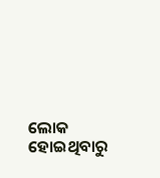ଲୋକ ହୋଇଥିବାରୁ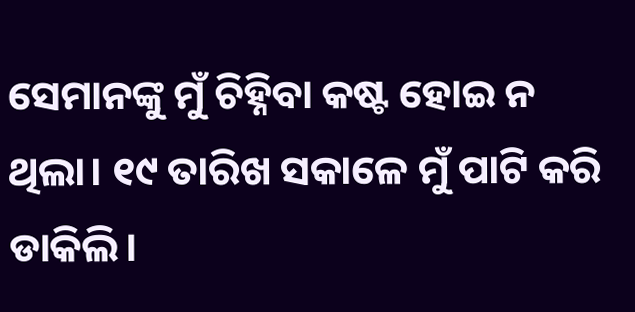ସେମାନଙ୍କୁ ମୁଁ ଚିହ୍ନିବା କଷ୍ଟ ହୋଇ ନ ଥିଲା। ୧୯ ତାରିଖ ସକାଳେ ମୁଁ ପାଟି କରି ଡାକିଲି।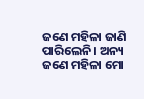ଜଣେ ମହିଳା ଜାଣି ପାରିଲେନି। ଅନ୍ୟ ଜଣେ ମହିଳା ମୋ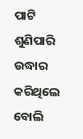ପାଟି ଶୁଣିପାରି ଉଦ୍ଧାର କରିଥିଲେ ବୋଲି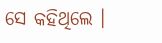ସେ କହିଥିଲେ ।